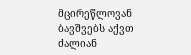მცირეწლოვან ბავშვებს აქვთ ძალიან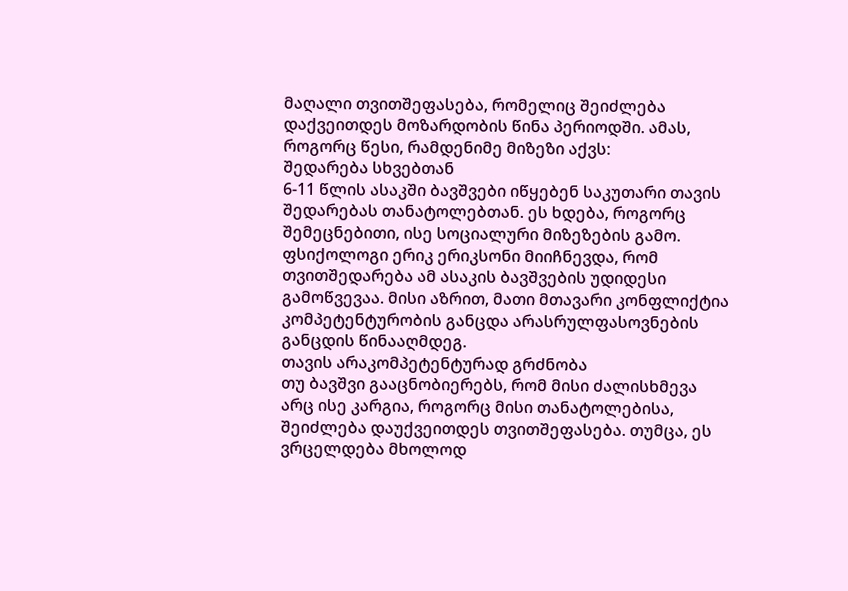მაღალი თვითშეფასება, რომელიც შეიძლება დაქვეითდეს მოზარდობის წინა პერიოდში. ამას, როგორც წესი, რამდენიმე მიზეზი აქვს:
შედარება სხვებთან
6-11 წლის ასაკში ბავშვები იწყებენ საკუთარი თავის შედარებას თანატოლებთან. ეს ხდება, როგორც შემეცნებითი, ისე სოციალური მიზეზების გამო.
ფსიქოლოგი ერიკ ერიკსონი მიიჩნევდა, რომ თვითშედარება ამ ასაკის ბავშვების უდიდესი გამოწვევაა. მისი აზრით, მათი მთავარი კონფლიქტია კომპეტენტურობის განცდა არასრულფასოვნების განცდის წინააღმდეგ.
თავის არაკომპეტენტურად გრძნობა
თუ ბავშვი გააცნობიერებს, რომ მისი ძალისხმევა არც ისე კარგია, როგორც მისი თანატოლებისა, შეიძლება დაუქვეითდეს თვითშეფასება. თუმცა, ეს ვრცელდება მხოლოდ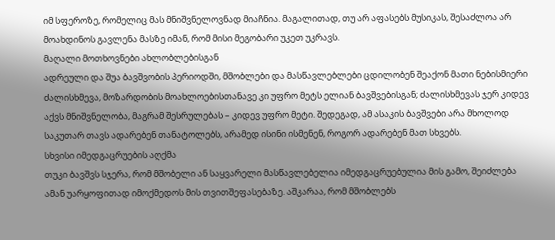იმ სფეროზე, რომელიც მას მნიშვნელოვნად მიაჩნია. მაგალითად, თუ არ აფასებს მუსიკას, შესაძლოა არ მოახდინოს გავლენა მასზე იმან, რომ მისი მეგობარი უკეთ უკრავს.
მაღალი მოთხოვნები ახლობლებისგან
ადრეული და შუა ბავშვობის პერიოდში, მშობლები და მასწავლებლები ცდილობენ შეაქონ მათი ნებისმიერი ძალისხმევა, მოზარდობის მოახლოებისთანავე კი უფრო მეტს ელიან ბავშვებისგან; ძალისხმევას ჯერ კიდევ აქვს მნიშვნელობა, მაგრამ შესრულებას – კიდევ უფრო მეტი. შედეგად, ამ ასაკის ბავშვები არა მხოლოდ საკუთარ თავს ადარებენ თანატოლებს, არამედ ისინი ისმენენ, როგორ ადარებენ მათ სხვებს.
სხვისი იმედგაცრუების აღქმა
თუკი ბავშვს სჯერა, რომ მშობელი ან საყვარელი მასწავლებელია იმედგაცრუებულია მის გამო, შეიძლება ამან უარყოფითად იმოქმედოს მის თვითშეფასებაზე. აშკარაა, რომ მშობლებს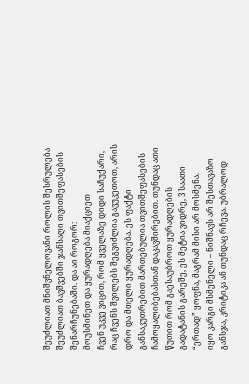შეუძლიათ მნიშვნელოვანი როლის შესრულება შეუძლიათ ბავშვებში ჯანსაღი თვითშეფასების შენარჩუნებაში. და აი როგორ:
მოუსმინეთ და ყურადღება მიაქციეთ
ჩვენ უკვე ვიცით, რომ ყველაზე დიდი საჩუქარი, რაც ჩვენს შვილებს შეგვიძლია გავუკეთოთ, არის დრო და მთელი ყურადღება. ეს ფაქტი განსაკუთრებით მართებულია თვითშეფასების ჩამოყალიბებასთან დაკავშირებით. თუნდაც ათი წუთით რომ გაესაუბროთ ყურადღების გადატანის გარეშე, ეს მეტია ვიდრე, 3 საათი “ერთად” ყოფნა, მაგრამ მისი არ მოსმენა.
იყო კარგი მსმენელი – ნიშნავს არ შესთავაზო განსჯა, კრიტიკა ან თუნდაც რჩევა. უბრალოდ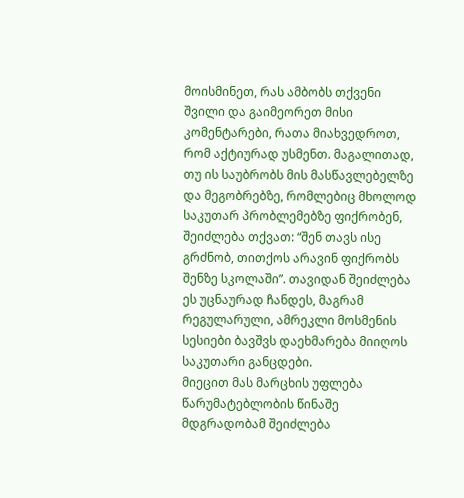მოისმინეთ, რას ამბობს თქვენი შვილი და გაიმეორეთ მისი კომენტარები, რათა მიახვედროთ, რომ აქტიურად უსმენთ. მაგალითად, თუ ის საუბრობს მის მასწავლებელზე და მეგობრებზე, რომლებიც მხოლოდ საკუთარ პრობლემებზე ფიქრობენ, შეიძლება თქვათ: “შენ თავს ისე გრძნობ, თითქოს არავინ ფიქრობს შენზე სკოლაში”. თავიდან შეიძლება ეს უცნაურად ჩანდეს, მაგრამ რეგულარული, ამრეკლი მოსმენის სესიები ბავშვს დაეხმარება მიიღოს საკუთარი განცდები.
მიეცით მას მარცხის უფლება
წარუმატებლობის წინაშე მდგრადობამ შეიძლება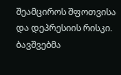შეამციროს შფოთვისა და დეპრესიის რისკი. ბავშვებმა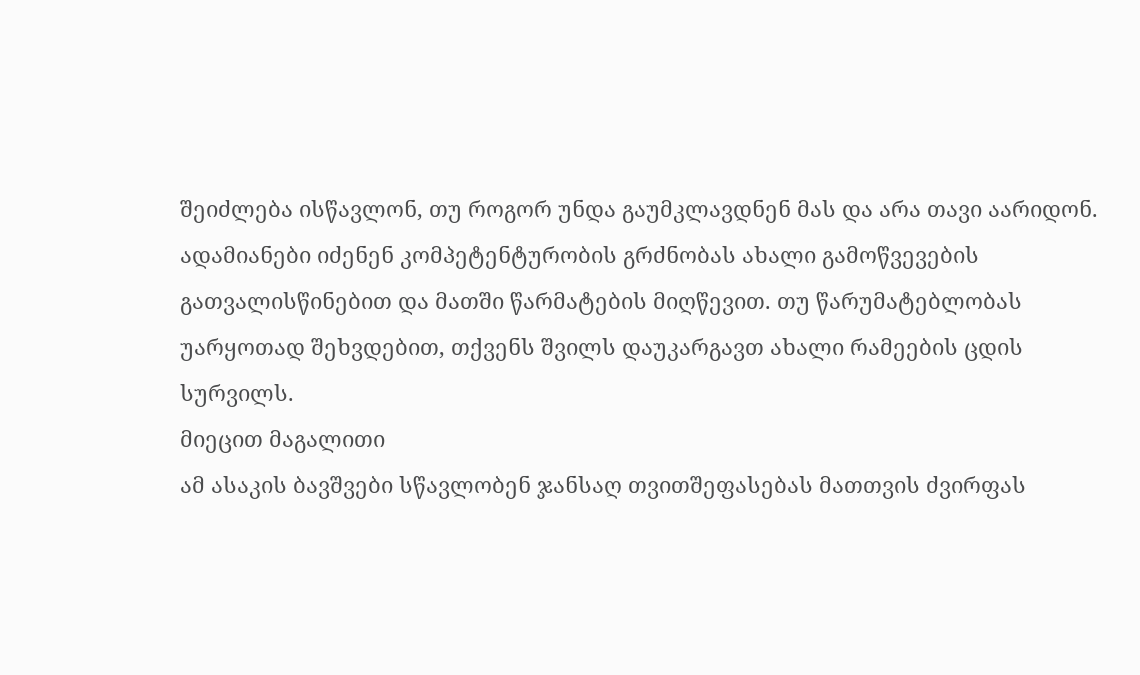შეიძლება ისწავლონ, თუ როგორ უნდა გაუმკლავდნენ მას და არა თავი აარიდონ.
ადამიანები იძენენ კომპეტენტურობის გრძნობას ახალი გამოწვევების გათვალისწინებით და მათში წარმატების მიღწევით. თუ წარუმატებლობას უარყოთად შეხვდებით, თქვენს შვილს დაუკარგავთ ახალი რამეების ცდის სურვილს.
მიეცით მაგალითი
ამ ასაკის ბავშვები სწავლობენ ჯანსაღ თვითშეფასებას მათთვის ძვირფას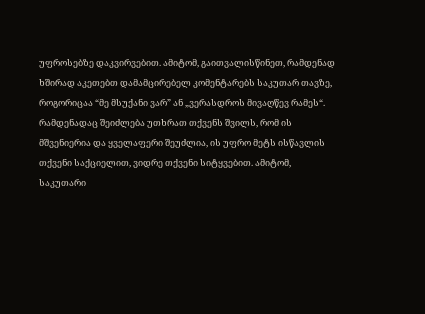უფროსებზე დაკვირვებით. ამიტომ, გაითვალისწინეთ, რამდენად ხშირად აკეთებთ დამამცირებელ კომენტარებს საკუთარ თავზე, როგორიცაა “მე მსუქანი ვარ” ან „ვერასდროს მივაღწევ რამეს“. რამდენადაც შეიძლება უთხრათ თქვენს შვილს, რომ ის მშვენიერია და ყველაფერი შეუძლია, ის უფრო მეტს ისწავლის თქვენი საქციელით, ვიდრე თქვენი სიტყვებით. ამიტომ, საკუთარი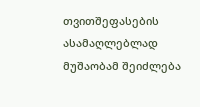თვითშეფასების ასამაღლებლად მუშაობამ შეიძლება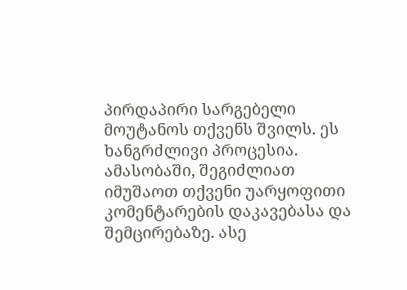პირდაპირი სარგებელი მოუტანოს თქვენს შვილს. ეს ხანგრძლივი პროცესია. ამასობაში, შეგიძლიათ იმუშაოთ თქვენი უარყოფითი კომენტარების დაკავებასა და შემცირებაზე. ასე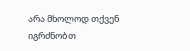არა მხოლოდ თქვენ იგრძნობთ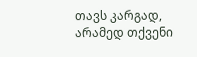თავს კარგად, არამედ თქვენი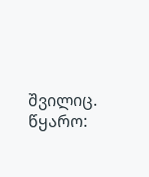შვილიც.
წყარო: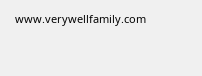www.verywellfamily.com